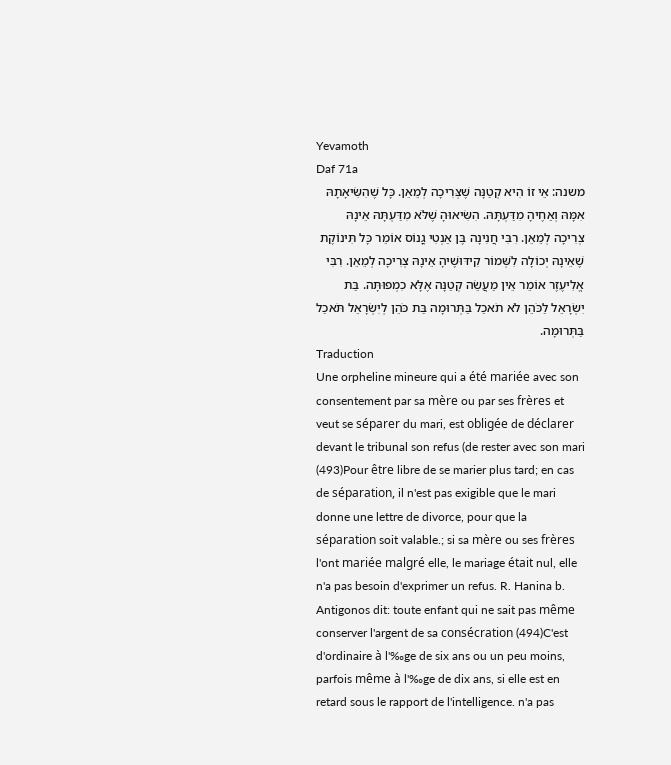Yevamoth
Daf 71a
משנה: אֵי זוֹ הִיא קְטַנָּה שֶׁצְּרִיכָה לְמֵאֵן. כָּל שֶׁהִשִּׂיאָתָהּ אִמָּהּ וְאַחֶיהָ מִדַּעְתָּהּ. הִשִּׂיאוּהָ שֶׁלֹּא מִדַּעְתָּהּ אֵינָהּ צְרִיכָה לְמֵאֵן. רִבִּי חֲנִינָה בֶּן אַנְטִי גֳנוֹס אוֹמֵר כָּל תִּינוֹקֶת שֶׁאֵינָהּ יְכוֹלָה לִשְּׁמוֹר קִידּוּשֶׁיהָ אֵינָהּ צְרִיכָה לְמֵאֵן. רִבִּי אֱלִיעֶזֶר אוֹמֵר אֵין מַעֲשֵׂה קְטַנָּה אֶלָּא כִמְפוּתָּה. בַּת יִשְׂרָאֵל לַכֹּהֵן לֹא תֹאכַל בַּתְּרוּמָה בַּת כֹּהֵן לְיִשְׂרָאֵל תֹּאכַל בַּתְּרוּמָה.
Traduction
Une orpheline mineure qui a été mariée avec son consentement par sa mère ou par ses frères et veut se séparer du mari, est obligée de déclarer devant le tribunal son refus (de rester avec son mari (493)Pour être libre de se marier plus tard; en cas de séparation, il n'est pas exigible que le mari donne une lettre de divorce, pour que la séparation soit valable.; si sa mère ou ses frères l'ont mariée malgré elle, le mariage était nul, elle n'a pas besoin d'exprimer un refus. R. Hanina b. Antigonos dit: toute enfant qui ne sait pas même conserver l'argent de sa consécration (494)C'est d'ordinaire à l'‰ge de six ans ou un peu moins, parfois même à l'‰ge de dix ans, si elle est en retard sous le rapport de l'intelligence. n'a pas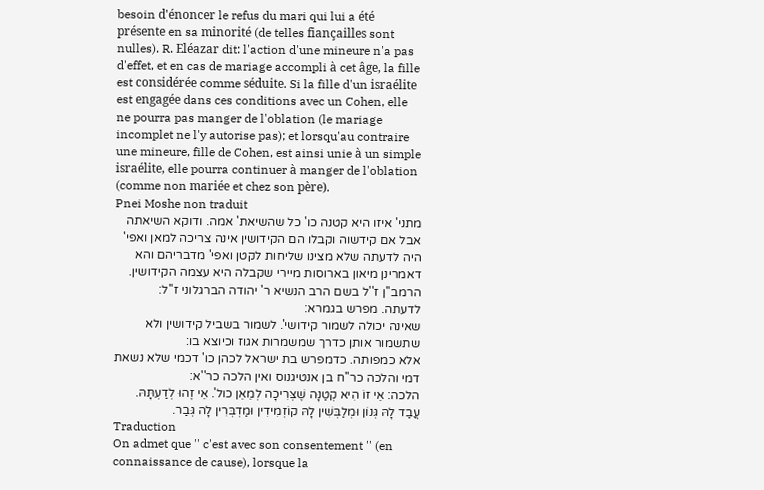besoin d'énoncer le refus du mari qui lui a été présente en sa minorité (de telles fiançailles sont nulles). R. Eléazar dit: l'action d'une mineure n'a pas d'effet, et en cas de mariage accompli à cet âge, la fille est considérée comme séduite. Si la fille d'un israélite est engagée dans ces conditions avec un Cohen, elle ne pourra pas manger de l'oblation (le mariage incomplet ne l'y autorise pas); et lorsqu'au contraire une mineure, fille de Cohen, est ainsi unie à un simple israélite, elle pourra continuer à manger de l'oblation (comme non mariée et chez son père).
Pnei Moshe non traduit
מתני' איזו היא קטנה כו' כל שהשיאת' אמה. ודוקא השיאתה אבל אם קידשוה וקבלו הם הקידושין אינה צריכה למאן ואפי' היה לדעתה שלא מצינו שליחות לקטן ואפי' מדבריהם והא דאמרינן מיאון בארוסות מיירי שקבלה היא עצמה הקידושין. הרמב''ן ז''ל בשם הרב הנשיא ר' יהודה הברגלוני ז''ל:
לדעתה. מפרש בגמרא:
שאינה יכולה לשמור קידושי'. לשמור בשביל קידושין ולא שתשמור אותן כדרך שמשמרות אגוז וכיוצא בו:
אלא כמפותה. כדמפרש בת ישראל לכהן כו' דכמי שלא נשאת דמי והלכה כר''ח בן אנטיגנוס ואין הלכה כר''א:
הלכה: אֵי זוֹ הִיא קְטַנָּה שֶׁצְּרִיכָה לְמֵאֵן כול'. אֵי זֶהוּ לְדַעְתָּהּ. עֲבַד לָהּ גְּנוֹן וּמְלַבְּשִׁין לָהּ קוֹזְמִידִין וּמַדְבְּרִין לָה גְּבַר.
Traduction
On admet que '' c'est avec son consentement '' (en connaissance de cause), lorsque la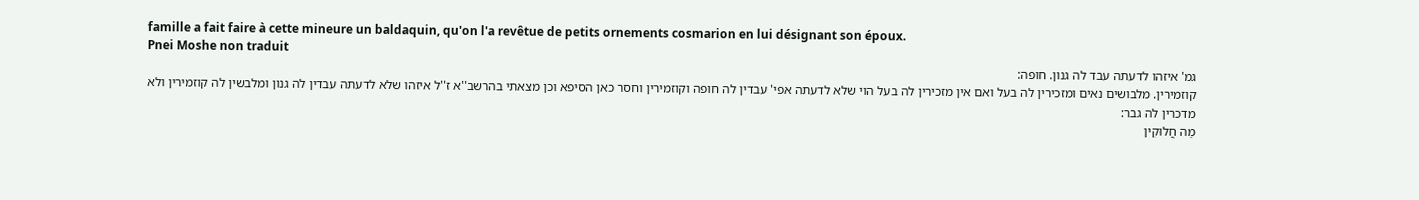famille a fait faire à cette mineure un baldaquin, qu'on l'a revêtue de petits ornements cosmarion en lui désignant son époux.
Pnei Moshe non traduit
גמ' איזהו לדעתה עבד לה גנון. חופה:
קוזמירין. מלבושים נאים ומזכירין לה בעל ואם אין מזכירין לה בעל הוי שלא לדעתה אפי' עבדין לה חופה וקוזמירין וחסר כאן הסיפא וכן מצאתי בהרשב''א ז''ל איזהו שלא לדעתה עבדין לה גנון ומלבשין לה קוזמירין ולא מדכרין לה גבר:
מַה חֲלוּקִין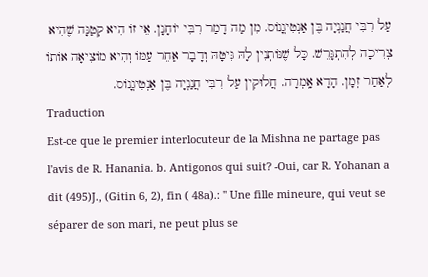עַל רִבִּי חֲנַנְיָה בֶּן אַנְטִיגֳנוֹס. מִן מַה דָמַר רִבִּי יוֹחָנָן. אֵי זוֹ הִיא קְטַנָּה שֶׁהִיא צְרִיכָה לְהִתְגָּרֵשׁ. כָּל שֶׁנּוֹתְנִין לָהּ גִּיטָּהּ וְדָבָר אַחֵר עַמּוֹ וְהִיא מוֹצִיאָה אוֹתוֹ לְאַחַר זְמָן. הָדָא אָֽמְרָה. חֲלוּקִין עַל רִבִּי חֲנַנְיָה בֶּן אַנְטִיגֳנוֹס.
Traduction
Est-ce que le premier interlocuteur de la Mishna ne partage pas l'avis de R. Hanania. b. Antigonos qui suit? -Oui, car R. Yohanan a dit (495)J., (Gitin 6, 2), fin ( 48a).: '' Une fille mineure, qui veut se séparer de son mari, ne peut plus se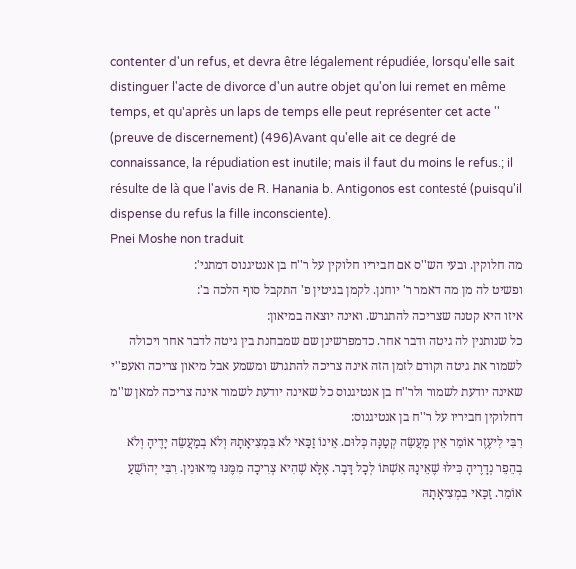contenter d'un refus, et devra être légalement répudiée, lorsqu'elle sait distinguer l'acte de divorce d'un autre objet qu'on lui remet en même temps, et qu'après un laps de temps elle peut représenter cet acte '' (preuve de discernement) (496)Avant qu'elle ait ce degré de connaissance, la répudiation est inutile; mais il faut du moins le refus.; il résulte de là que l'avis de R. Hanania b. Antigonos est contesté (puisqu'il dispense du refus la fille inconsciente).
Pnei Moshe non traduit
מה חלוקין. ובעי הש''ס אם חביריו חלוקין על ר''ח בן אנטיגנוס דמתני':
ופשיט לה מן מה דאמר ר' יוחנן. לקמן בגיטין פ' התקבל סוף הלכה ב':
איזו היא קטנה שצריכה להתגרש. ואינה יוצאה במיאון:
כל שנותנין לה גיטה ודבר אחר. כדמפרשינן שם שמבחנת בין גיטה לדבר אחר ויכולה לשמור את גיטה וקודם לזמן הזה אינה צריכה להתגרש ומשמע אבל מיאון צריכה ואעפ''י שאינה יודעת לשמור ולר''ח בן אנטיגנוס כל שאינה יודעת לשמור אינה צריכה למאן ש''מ דחלוקין חביריו על ר''ח בן אנטיגנוס:
רִבִּי לִיעֶזֶר אוֹמֵר אֵין מַעֲשֵׂה קְטַנָּה כְּלוּם. אֵינוֹ זַכַּאי לֹא בִּמְצִיאָתָהּ וְלֹא בְמַעֲשֵׂה יָדֶיהָ וְלֹא בְהֵפֵר נְדָרֶיהָ כִּילּוּ שֶׁאֵינָהּ אִשְׁתּוֹ לְכָל דָּבָר. אֶלָּא שֶׁהִיא צְרִיכָה מִמֶּנּוּ מֵיאוּנִין. רִבִּי יְהוֹשֻׁעַ אוֹמֵר. זַכַּאי בִמְצִיאָתָהּ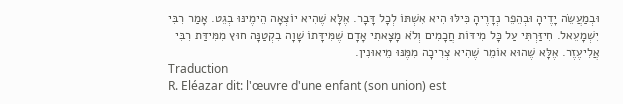וּבְמַעֲשֵׂה יָדֶיהָ וּבְהֵפֵר נְדָרֶיהָ כִּילּוּ הִיא אִשְׁתּוֹ לְכָל דָּבָר. אֶלָּא שֶׁהִיא יוֹצְאָה הֵימֶינּוּ בְגֵט. אָמַר רִבִּי יִשְׁמָעֵאל. חִיזַּרְתִּי עַל כָּל מִידּוֹת חֲכָמִים וְלֹא מָצָאתִי אָדָם שֶׁמִּידָּתוֹ שָׁוָה בִקְטַנָּה חוּץ מִמִּידַּת רִבִּי אֲלִיעֶזֶר. אֶלָּא שֶׁהוּא אוֹמֵר שֶׁהִיא צְרִיכָה מִמֶּנּוּ מֵיאוּנִין.
Traduction
R. Eléazar dit: l'œuvre d'une enfant (son union) est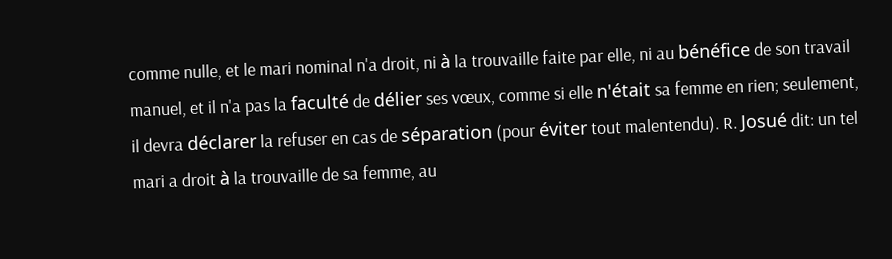comme nulle, et le mari nominal n'a droit, ni à la trouvaille faite par elle, ni au bénéfice de son travail manuel, et il n'a pas la faculté de délier ses vœux, comme si elle n'était sa femme en rien; seulement, il devra déclarer la refuser en cas de séparation (pour éviter tout malentendu). R. Josué dit: un tel mari a droit à la trouvaille de sa femme, au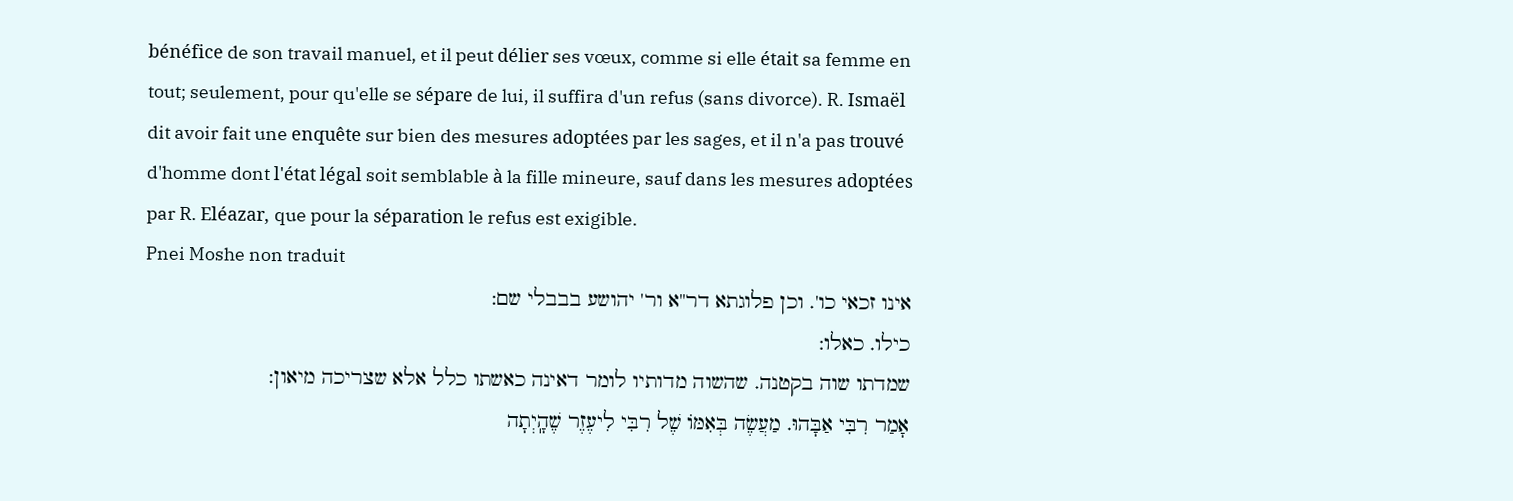bénéfice de son travail manuel, et il peut délier ses vœux, comme si elle était sa femme en tout; seulement, pour qu'elle se sépare de lui, il suffira d'un refus (sans divorce). R. Ismaël dit avoir fait une enquête sur bien des mesures adoptées par les sages, et il n'a pas trouvé d'homme dont l'état légal soit semblable à la fille mineure, sauf dans les mesures adoptées par R. Eléazar, que pour la séparation le refus est exigible.
Pnei Moshe non traduit
אינו זכאי כו'. וכן פלוגתא דר''א ור' יהושע בבבלי שם:
כילו. כאלו:
שמדתו שוה בקטנה. שהשוה מדותיו לומר דאינה כאשתו כלל אלא שצריכה מיאון:
אָמַר רִבִּי אַבָּהוּ. מַעֲשֶׂה בְּאִמּוֹ שֶׁל רִבִּי לִיעֶזֶר שֶׁהָֽיְתָה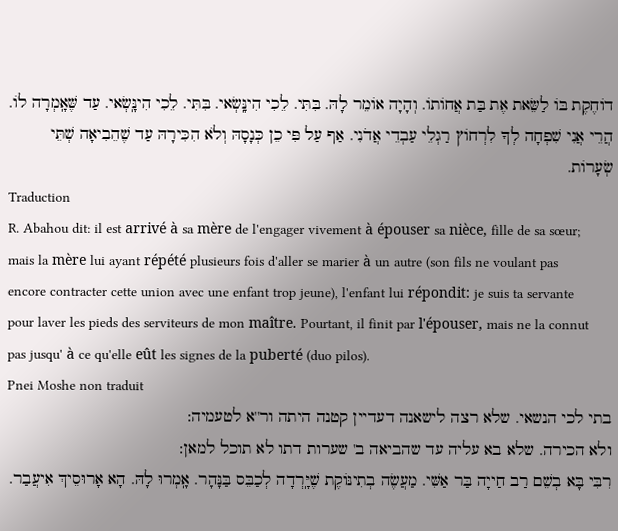דוֹחֶקֶת בּוֹ לַשֵּׂאת אֶת בַּת אֲחוֹתוֹ. וְהָיָה אוֹמֵר לָהּ. בִּתִּי. לֵכִי הִינָּֽשְׂאי. בִּתִּי. לֵכִי הִינָּֽשְׂאי. עַד שֶּׁאָֽמְרָה לוֹ. הֲרֵי אֲנִי שִׁפְחָה לְךָ לִרְחוֹץ רַגְלֵי עַבְדֵי אֲדֹנִי. אַף עַל פִּי כֵן כְּנָסָהּ וְלֹא הִכִּירָהּ עַד שֶׁהֵבִיאָה שְׁתֵּי שְׂעָרוֹת.
Traduction
R. Abahou dit: il est arrivé à sa mère de l'engager vivement à épouser sa nièce, fille de sa sœur; mais la mère lui ayant répété plusieurs fois d'aller se marier à un autre (son fils ne voulant pas encore contracter cette union avec une enfant trop jeune), l'enfant lui répondit: je suis ta servante pour laver les pieds des serviteurs de mon maître. Pourtant, il finit par l'épouser, mais ne la connut pas jusqu' à ce qu'elle eût les signes de la puberté (duo pilos).
Pnei Moshe non traduit
בתי לכי הנשאי. שלא רצה לישאנה דעדיין קטנה היתה ור''א לטעמיה:
ולא הכירה. שלא בא עליה עד שהביאה ב' שערות דתו לא תוכל למאן:
רִבִּי בָּא בְשֵׁם רַב חַייָה בַּר אַשִּׁי. מַעֲשֶׂה בְתִינּוֹקֶת שֶׁיָּֽרְדָה לְכַבֵּס בַּנָּהָר. אָֽמְרוּ לָהּ. הָא אָרוּסֵיךְ אִיעֲבַר.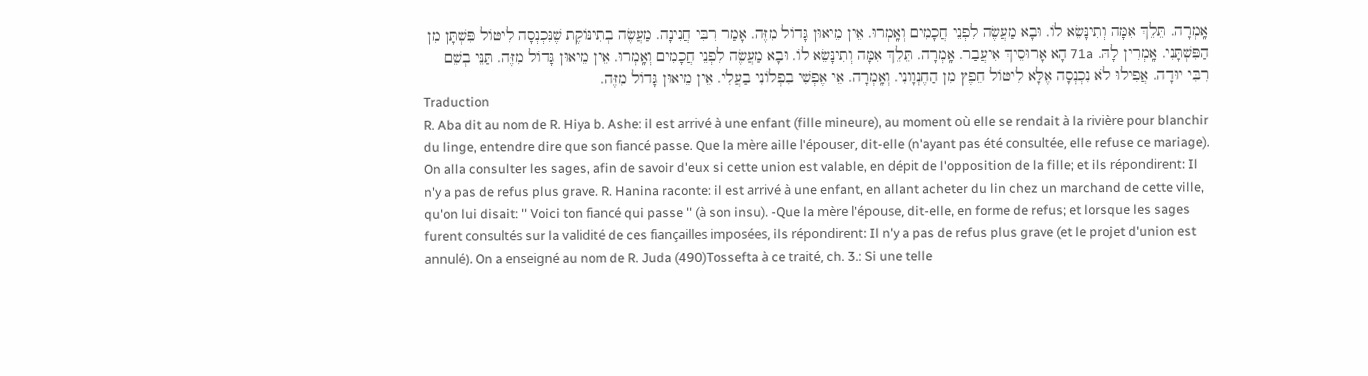אָֽמְרָה. תֵּלֵךְ אִמָּה וְתִינָּשֵׂא לוֹ. וּבָא מַעֲשֶׂה לִפְנֵי חֲכָמִים וְאָֽמְרוּ. אֵין מֵיאוּן גָּדוֹל מִזֶּה. אָמַר רִבִּי חֲנִינָה. מַעֲשֶׂה בְתִינּוֹקֶת שֶׁנִּכְנְסָה לִיטּוֹל פִּשְׁתָּן מִן הַפִּשְׁתָּנִי. אָֽמְרִין לָהּ. 71a הָא אָרוּסֵיךְ אִיעֲבַר. אָֽמְרָה. תֵּלֵךְ אִמָּה וְתִינָּשֵׂא לוֹ. וּבָא מַעֲשֶׂה לִפְנֵי חֲכָמִים וְאָֽמְרוּ. אֵין מֵיאוּן גָּדוֹל מִזֶּה. תַּנֵּי בְשֵׁם רִבִּי יוּדָה. אֲפִילוּ לֹא נִכְנְסָה אֶלָּא לִיטּוֹל חֵפֶץ מִן הַחֶנְוָונִי. וְאָֽמְרָה. אֵי אֶפְשִׁי בִפְלוֹנִי בַעֲלִי. אֵין מֵיאוּן גָּדוֹל מִזֶּה.
Traduction
R. Aba dit au nom de R. Hiya b. Ashe: il est arrivé à une enfant (fille mineure), au moment où elle se rendait à la rivière pour blanchir du linge, entendre dire que son fiancé passe. Que la mère aille l'épouser, dit-elle (n'ayant pas été consultée, elle refuse ce mariage). On alla consulter les sages, afin de savoir d'eux si cette union est valable, en dépit de l'opposition de la fille; et ils répondirent: Il n'y a pas de refus plus grave. R. Hanina raconte: il est arrivé à une enfant, en allant acheter du lin chez un marchand de cette ville, qu'on lui disait: '' Voici ton fiancé qui passe '' (à son insu). -Que la mère l'épouse, dit-elle, en forme de refus; et lorsque les sages furent consultés sur la validité de ces fiançailles imposées, ils répondirent: Il n'y a pas de refus plus grave (et le projet d'union est annulé). On a enseigné au nom de R. Juda (490)Tossefta à ce traité, ch. 3.: Si une telle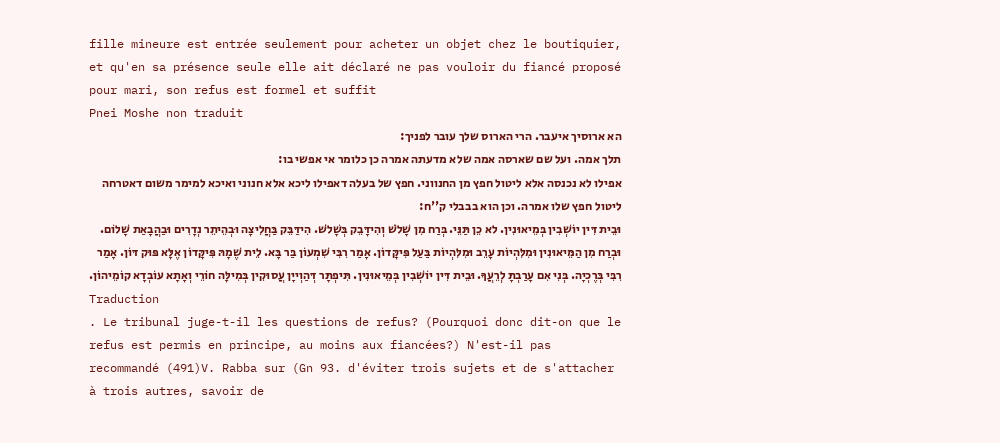fille mineure est entrée seulement pour acheter un objet chez le boutiquier, et qu'en sa présence seule elle ait déclaré ne pas vouloir du fiancé proposé pour mari, son refus est formel et suffit
Pnei Moshe non traduit
הא ארוסיך איעבר. הרי הארוס שלך עובר לפניך:
תלך אמה. ועל שם שארסה אמה שלא מדעתה אמרה כן כלומר אי אפשי בו:
אפילו לא נכנסה אלא ליטול חפץ מן החנווני. חפץ של בעלה דאפילו ליכא אלא חנוני ואיכא למימר משום דאטרחה ליטול חפץ שלו אמרה. וכן הוא בבבלי ק''ח:
וּבֵית דִּין יוֹשְׁבִין בְּמֵיאוּנִין. לא כֵן תַּנֵּי. בְּרַח מִן שָׁלֹשׁ וְהִידָּבֵק בְּשָׁלֹשׁ. הִידַּבֵּק בַּחֲלִיצָה וּבְהֵיתֵר נְדָרִים וּבַהֲבָאַת שָׁלוֹם. וּבְרַח מִן הַמֵּיאוּנִין וּמִלִּהְיוֹת עָרֵב וּמִלִּהְיוֹת בַּעַל פִּיקָּדוֹן. אָמַר רִבִּי שִׁמְעוֹן בַּר בָּא. לֵית שֶׁמָהּ פִּיקָּדוֹן אֶלָּא פּוּק דּוֹן. אָמַר רִבִּי בְּרֶכְיָה. בְּנִי אִם עָרַבְתָּ לְרֵעֲךָ. וּבֵית דִּין יוֹשְׁבִין בְּמֵיאוּנִין. תִּיפְתָּר דְּהַוְייָן עֲסוּקִין בְּמִילָּה חוֹרֵי וְאָתָא עוֹבְדָא קוֹמֵיהוֹן.
Traduction
. Le tribunal juge-t-il les questions de refus? (Pourquoi donc dit-on que le refus est permis en principe, au moins aux fiancées?) N'est-il pas recommandé (491)V. Rabba sur (Gn 93. d'éviter trois sujets et de s'attacher à trois autres, savoir de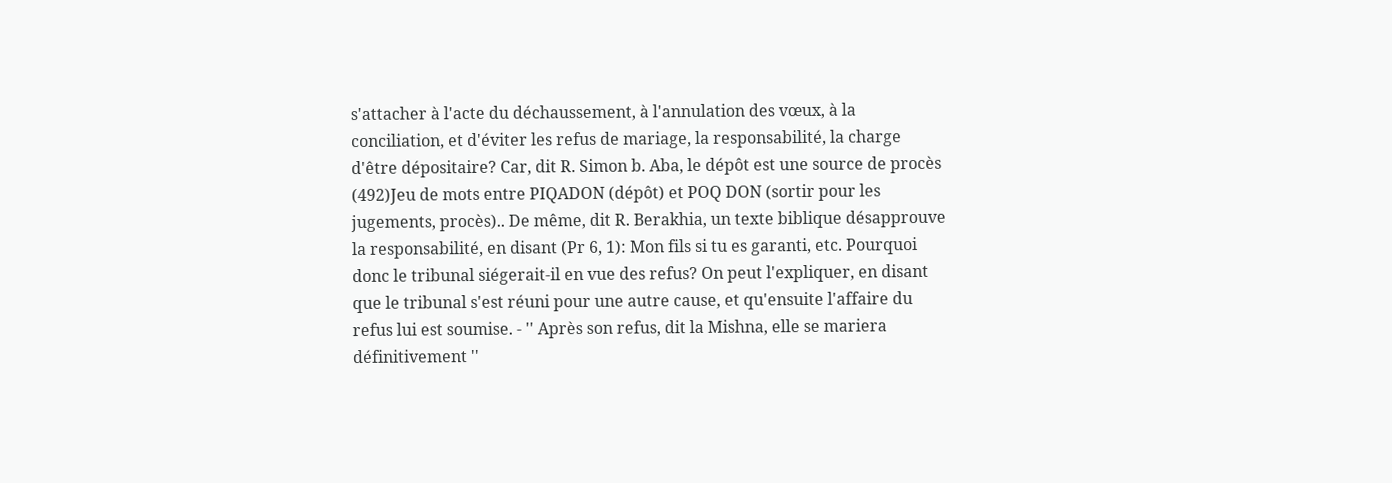s'attacher à l'acte du déchaussement, à l'annulation des vœux, à la conciliation, et d'éviter les refus de mariage, la responsabilité, la charge d'être dépositaire? Car, dit R. Simon b. Aba, le dépôt est une source de procès (492)Jeu de mots entre PIQADON (dépôt) et POQ DON (sortir pour les jugements, procès).. De même, dit R. Berakhia, un texte biblique désapprouve la responsabilité, en disant (Pr 6, 1): Mon fils si tu es garanti, etc. Pourquoi donc le tribunal siégerait-il en vue des refus? On peut l'expliquer, en disant que le tribunal s'est réuni pour une autre cause, et qu'ensuite l'affaire du refus lui est soumise. - '' Après son refus, dit la Mishna, elle se mariera définitivement ''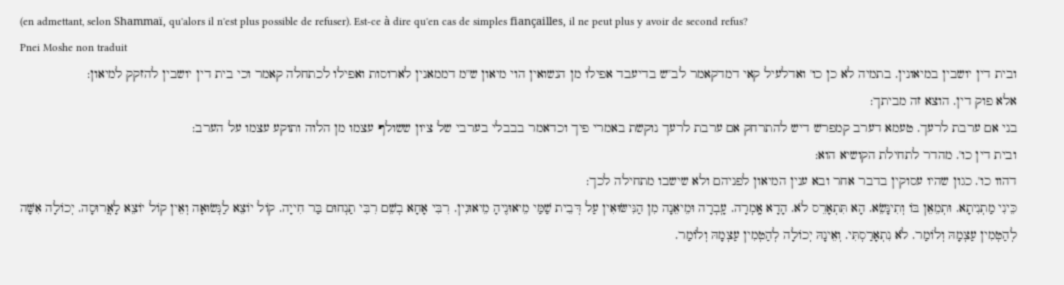(en admettant, selon Shammaï, qu'alors il n'est plus possible de refuser). Est-ce à dire qu'en cas de simples fiançailles, il ne peut plus y avoir de second refus?
Pnei Moshe non traduit
ובית דין יושבין במיאונין. בתמיה לא כן כו' ואדלעיל קאי דמדקאמר לב''ש בדיעבד אפילו מן הנשואין הוי מיאון ש''מ דממאנין לארוסות ואפילו לכתחלה קאמר וכי בית דין יושבין להזקק למיאון:
אלא פוק דין. הוצא זה מביתך:
בני אם ערבת לרעך. טעמא דערב קמפרש דיש להתרחק אם ערבת לרעך נוקשת באמרי פיך וכדאמר בבבלי בערבי של ציון ששולף עצמו מן הלוה ותוקע עצמו על הערב:
ובית דין כו'. מהדר לתחילת הקושיא הוא:
דהוו כו'. כגון שהיו עסוקין בדבר אחר ובא ענין המיאון לפניהם ולא שישבו מתחילה לכך:
כֵּינִי מַתְנִיתָא. וּתְמֵאֵן בּוֹ וְתִינָּשֵׂא. הָא תִּתְאָרֵס לֹא. הָדָא אָֽמְרָה. עָֽבְרָה וּמֵיאֵנָה מִן הַנִּישּׂוּאִין עַל דְּבֵית שַׁמַּי מֵיאוּנֶיהָ מֵיאוּנִין. רִבִּי אָחָא בְשֵׁם רִבִּי תַנְחוּם בַּר חִייָה. קוֹל יוֹצֵא לַנְּשׂוּאָה וְאֵין קוֹל יוֹצֵא לָאֲרוּסָה. יְכוֹלָה אִשָּׁה לְהַטְמִין עַצְמָהּ וְלוֹמַר. לֹא נִתְאָרַסְתִּי. וְאֵינָהּ יְכוֹלָה לְהַטְמִין עַצְמָהּ וְלוֹמַר.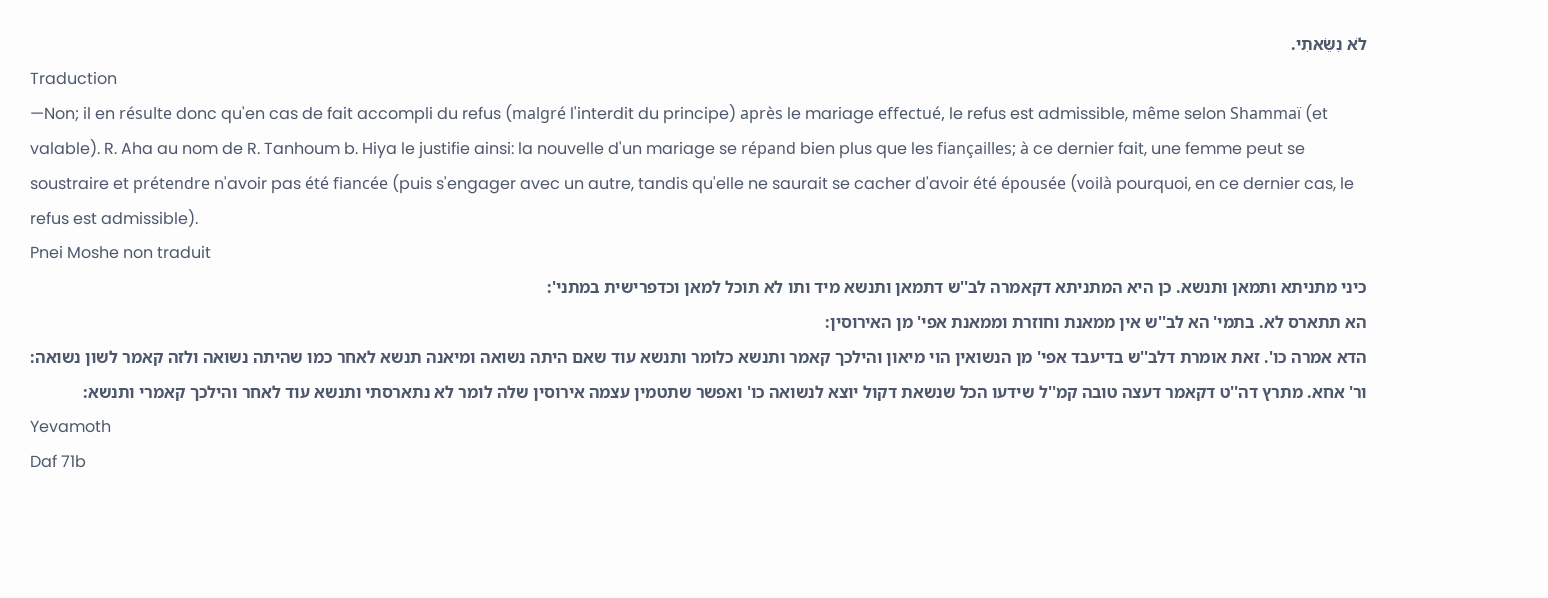לֹא נִשֵּׂאתִי.
Traduction
—Non; il en résulte donc qu'en cas de fait accompli du refus (malgré l'interdit du principe) après le mariage effectué, le refus est admissible, même selon Shammaï (et valable). R. Aha au nom de R. Tanhoum b. Hiya le justifie ainsi: la nouvelle d'un mariage se répand bien plus que les fiançailles; à ce dernier fait, une femme peut se soustraire et prétendre n'avoir pas été fiancée (puis s'engager avec un autre, tandis qu'elle ne saurait se cacher d'avoir été épousée (voilà pourquoi, en ce dernier cas, le refus est admissible).
Pnei Moshe non traduit
כיני מתניתא ותמאן ותנשא. כן היא המתניתא דקאמרה לב''ש דתמאן ותנשא מיד ותו לא תוכל למאן וכדפרישית במתני':
הא תתארס לא. בתמי' הא לב''ש אין ממאנת וחוזרת וממאנת אפי' מן האירוסין:
הדא אמרה כו'. זאת אומרת דלב''ש בדיעבד אפי' מן הנשואין הוי מיאון והילכך קאמר ותנשא כלומר ותנשא עוד שאם היתה נשואה ומיאנה תנשא לאחר כמו שהיתה נשואה ולזה קאמר לשון נשואה:
ור' אחא. מתרץ דה''ט דקאמר דעצה טובה קמ''ל שידעו הכל שנשאת דקול יוצא לנשואה כו' ואפשר שתטמין עצמה אירוסין שלה לומר לא נתארסתי ותנשא עוד לאחר והילכך קאמרי ותנשא:
Yevamoth
Daf 71b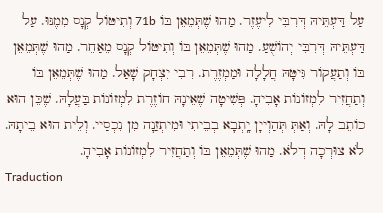עַל דַּעְתֵּיהּ דְּרִבִּי לִיעֶזֶר. מַהוּ שֶׁתְּמֵאֵן בּוֹ 71b וְתִיטּוֹל קְנָס מִמֶנּוּ. עַל דַּעְתֵּיהּ דְּרִבִּי יְהוֹשֻׁעַ. מַהוּ שֶׁתְּמֵאֵן בּוֹ וְתִיטּוֹל קְנָס מֵאַחֵר. מַהוּ שֶׁתְּמֵאֵן בּוֹ וְתַעֲקוֹר גִּיטָּהּ חֲלָלָה וּמַמְזֶרֶת. רִבִי יִצְחָק שָׁאַל. מַהוּ שֶׁתְּמֵאֵן בּוֹ וְתַחֲזִיר לִמְזוֹנוֹת אָבִיהָ. פְּשִׁיטָה שֶׁאֵינָהּ חוֹזֶרֶת לִמְזוֹנוֹת בַּעֲלָהּ. שֶׁכֵּן הוּא כוֹתֵב לָהּ. וְאַתְּ תְּהַוְייָן יָֽתְבָא בְבֵיתִי וּמִיתְזַנָה מִן נִכְסַיי. וְלֵית הוּא בֵיתָהּ. לֹא צוּרְכָה דְלֹא. מַהוּ שֶׁתְּמֵאֵן בּוֹ וְתַחֲזִיר לִמְזוֹנוֹת אָבִיהָ.
Traduction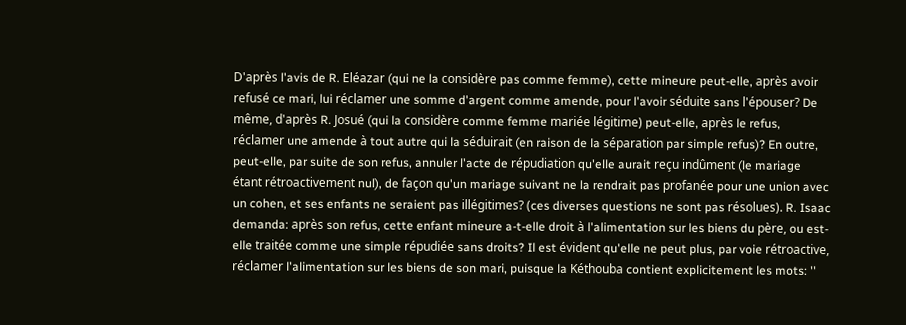D'après l'avis de R. Eléazar (qui ne la considère pas comme femme), cette mineure peut-elle, après avoir refusé ce mari, lui réclamer une somme d'argent comme amende, pour l'avoir séduite sans l'épouser? De même, d'après R. Josué (qui la considère comme femme mariée légitime) peut-elle, après le refus, réclamer une amende à tout autre qui la séduirait (en raison de la séparation par simple refus)? En outre, peut-elle, par suite de son refus, annuler l'acte de répudiation qu'elle aurait reçu indûment (le mariage étant rétroactivement nul), de façon qu'un mariage suivant ne la rendrait pas profanée pour une union avec un cohen, et ses enfants ne seraient pas illégitimes? (ces diverses questions ne sont pas résolues). R. Isaac demanda: après son refus, cette enfant mineure a-t-elle droit à l'alimentation sur les biens du père, ou est-elle traitée comme une simple répudiée sans droits? Il est évident qu'elle ne peut plus, par voie rétroactive, réclamer l'alimentation sur les biens de son mari, puisque la Kéthouba contient explicitement les mots: ''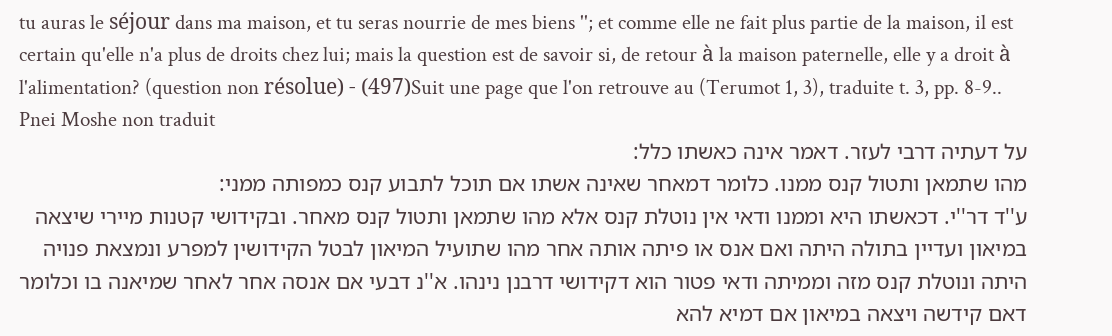tu auras le séjour dans ma maison, et tu seras nourrie de mes biens ''; et comme elle ne fait plus partie de la maison, il est certain qu'elle n'a plus de droits chez lui; mais la question est de savoir si, de retour à la maison paternelle, elle y a droit à l'alimentation? (question non résolue) - (497)Suit une page que l'on retrouve au (Terumot 1, 3), traduite t. 3, pp. 8-9..
Pnei Moshe non traduit
על דעתיה דרבי לעזר. דאמר אינה כאשתו כלל:
מהו שתמאן ותטול קנס ממנו. כלומר דמאחר שאינה אשתו אם תוכל לתבוע קנס כמפותה ממני:
ע''ד דר''י. דכאשתו היא וממנו ודאי אין נוטלת קנס אלא מהו שתמאן ותטול קנס מאחר. ובקידושי קטנות מיירי שיצאה במיאון ועדיין בתולה היתה ואם אנס או פיתה אותה אחר מהו שתועיל המיאון לבטל הקידושין למפרע ונמצאת פנויה היתה ונוטלת קנס מזה וממיתה ודאי פטור הוא דקידושי דרבנן נינהו. א''נ דבעי אם אנסה אחר לאחר שמיאנה בו וכלומר דאם קידשה ויצאה במיאון אם דמיא להא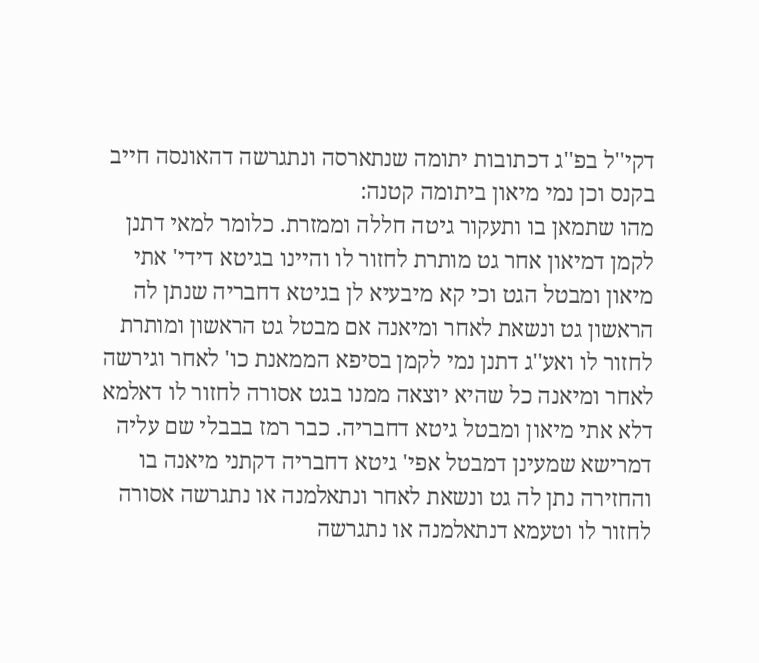דקי''ל בפ''ג דכתובות יתומה שנתארסה ונתגרשה דהאונסה חייב בקנס וכן נמי מיאון ביתומה קטנה:
מהו שתמאן בו ותעקור גיטה חללה וממזרת. כלומר למאי דתנן לקמן דמיאון אחר גט מותרת לחזור לו והיינו בגיטא דידי' אתי מיאון ומבטל הגט וכי קא מיבעיא לן בגיטא דחבריה שנתן לה הראשון גט ונשאת לאחר ומיאנה אם מבטל גט הראשון ומותרת לחזור לו ואע''ג דתנן נמי לקמן בסיפא הממאנת כו' לאחר וגירשה לאחר ומיאנה כל שהיא יוצאה ממנו בגט אסורה לחזור לו דאלמא דלא אתי מיאון ומבטל גיטא דחבריה. כבר רמז בבבלי שם עליה דמרישא שמעינן דמבטל אפי' גיטא דחבריה דקתני מיאנה בו והחזירה נתן לה גט ונשאת לאחר ונתאלמנה או נתגרשה אסורה לחזור לו וטעמא דנתאלמנה או נתגרשה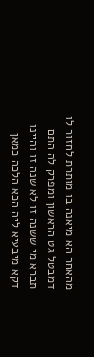מהאחר הא מיאנה בו מותרת לחזור לו דמבטל גט הראשון ומפרק לה התם תברא מי ששנה זו לא שנה זו והיינו דקא מיבעיא ליה הכא הלכה כמאן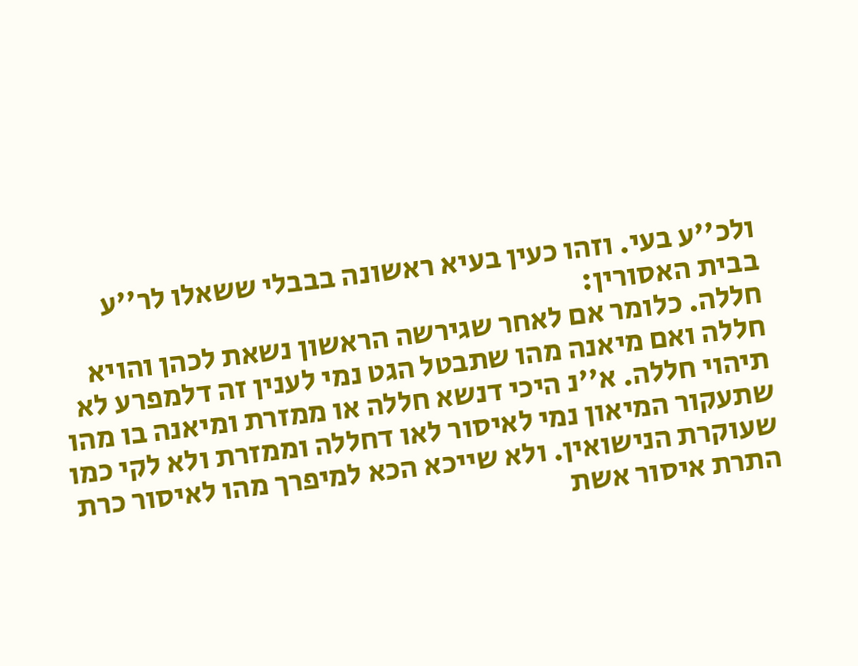ולכ''ע בעי. וזהו כעין בעיא ראשונה בבבלי ששאלו לר''ע בבית האסורין:
חללה. כלומר אם לאחר שגירשה הראשון נשאת לכהן והויא חללה ואם מיאנה מהו שתבטל הגט נמי לענין זה דלמפרע לא תיהוי חללה. א''נ היכי דנשא חללה או ממזרת ומיאנה בו מהו שתעקור המיאון נמי לאיסור לאו דחללה וממזרת ולא לקי כמו שעוקרת הנישואין. ולא שייכא הכא למיפרך מהו לאיסור כרת התרת איסור אשת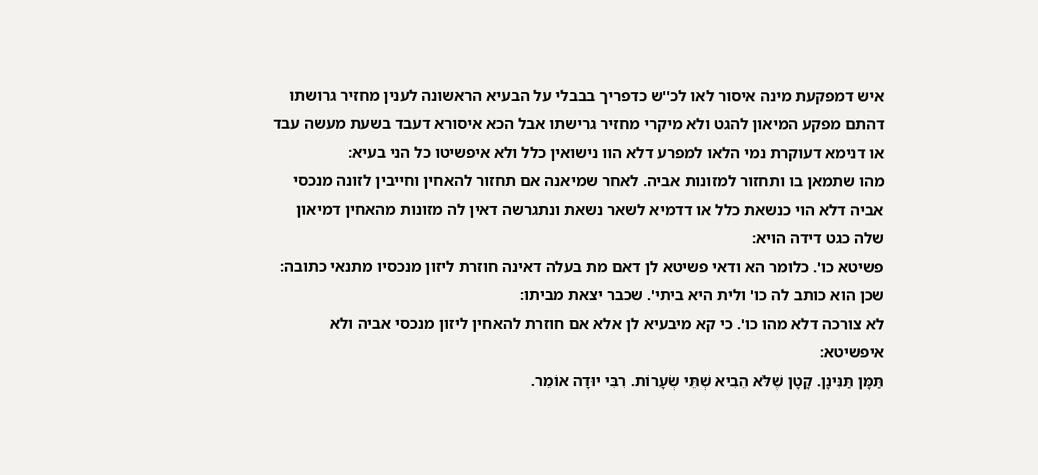איש דמפקעת מינה איסור לאו לכ''ש כדפריך בבבלי על הבעיא הראשונה לענין מחזיר גרושתו דהתם מפקע המיאון להגט ולא מיקרי מחזיר גרישתו אבל הכא איסורא דעבד בשעת מעשה עבד או דנימא דעוקרת נמי הלאו למפרע דלא הוו נישואין כלל ולא איפשיטו כל הני בעיא:
מהו שתמאן בו ותחזור למזונות אביה. לאחר שמיאנה אם תחזור להאחין וחייבין לזונה מנכסי אביה דלא הוי כנשאת כלל או דדמיא לשאר נשאת ונתגרשה דאין לה מזונות מהאחין דמיאון שלה כגט דידה הויא:
פשיטא כו'. כלומר הא ודאי פשיטא לן דאם מת בעלה דאינה חוזרת ליזון מנכסיו מתנאי כתובה:
שכן הוא כותב לה כו' ולית היא ביתי'. שכבר יצאת מביתו:
לא צורכה דלא מהו כו'. כי קא מיבעיא לן אלא אם חוזרת להאחין ליזון מנכסי אביה ולא איפשיטא:
תַּמָּן תַּנִּינָן. קָטָן שֶׁלֹּא הֵבִיא שְׁתֵּי שְׂעָרוֹת. רִבִּי יוּדָה אוֹמֵר.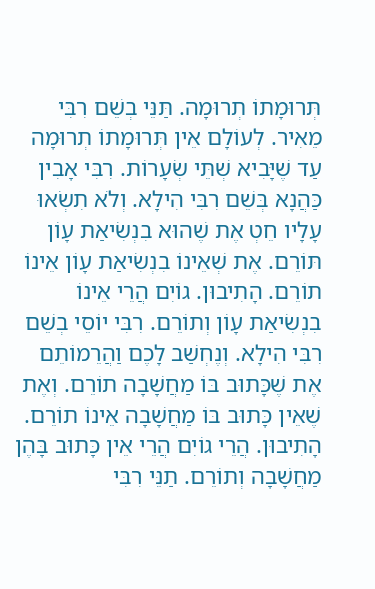תְּרוּמָתוֹ תְרוּמָה. תַּנֵּי בְשֵׁם רִבִּי מֵאִיר. לְעוֹלָם אֵין תְּרוּמָתוֹ תְרוּמָה עַד שֶׁיָּבִיא שְׁתֵּי שְׂעָרוֹת. רִבִּי אָבִין כַּהֲנָא בְּשֵׁם רִבִּי הִילָא. וְלֹא תִשְׂאוּ עָלָיו חֵטְ אֶת שֶׁהוּא בִנְשִׂיאַת עָוֹן תּוֹרֵם. אֶת שְׁאֵינוֹ בִנְשִׂיאַת עָוֹן אֵינוֹ תוֹרֵם. הָתִיבוּן. גוֹיִם הֲרֵי אֵינוֹ בִנְשִׂיאַת עָוֹן וְתוֹרֵם. רִבִּי יוֹסֵי בְשֵׁם רִבִּי הִילָא. וְנֶחְשַׁב לָכֶם וַהֲרֵמוֹתֵם אֶת שֶׁכָּתוּב בּוֹ מַחֲשָׁבָה תוֹרֵם. וְאֶת שֶׁאֵין כָּתוּב בּוֹ מַחֲשָׁבָה אֵינוֹ תוֹרֵם. הָתִיבוּן. הֲרֵי גוֹיִם הֲרֵי אֵין כָּתוּב בָּהֶן מַחֲשָׁבָה וְתוֹרֵם. תַנֵּי רִבִּי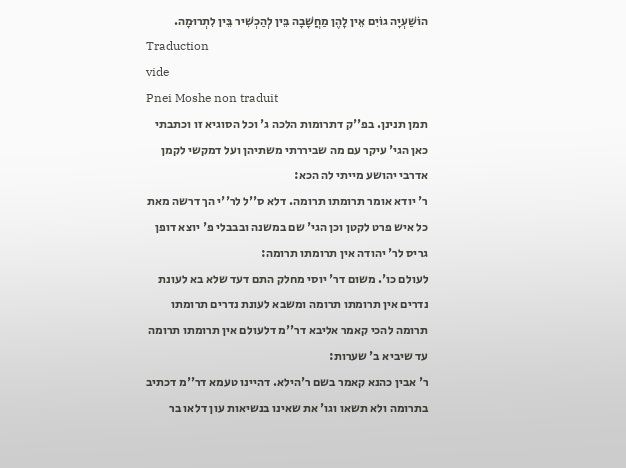הוֹשַׁעְיָה גוֹיִם אֵין לָהֶן מַחֲשָׁבָה בֵּין לְהַכְשִׁיר בֵּין לִתְרוּמָה.
Traduction
vide
Pnei Moshe non traduit
תמן תנינן. בפ''ק דתרומות הלכה ג' וכל הסוגיא זו וכתבתי כאן הגי' עיקר עם מה שביררתי משתיהן ועל דמקשי לקמן אדרבי יהושע מייתי לה הכא:
ר' יודא אומר תרומתו תרומה. דלא ס''ל לר''י הך דרשה מאת כל איש פרט לקטן וכן הגי' שם במשנה ובבבלי פ' יוצא דופן גריס לר' יהודה אין תרומתו תרומה:
לעולם כו'. משום דר' יוסי מחלק התם דעד שלא בא לעונת נדרים אין תרומתו תרומה ומשבא לעונת נדרים תרומתו תרומה להכי קאמר אליבא דר''מ דלעולם אין תרומתו תרומה עד שיביא ב' שערות:
ר' אבין כהנא קאמר בשם ר'הילא. דהיינו טעמא דר''מ דכתיב בתרומה ולא תשאו וגו' את שאינו בנשיאות עון דלאו בר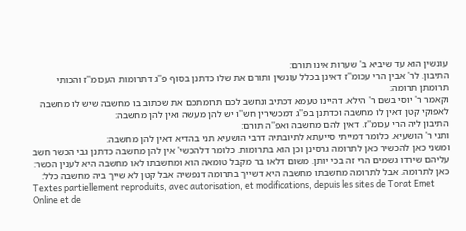עונשין הוא עד שיביא ב' שערות אינו תורם:
התיבון. לר' אבין הרי עכומ''ז דאינן בכלל עונשין ותורם את שלו כדתנן בסוף פ''ג דתרומות העכומ''ז והכותי תרומתן תרומה:
וקאמר ר' יוסי בשם ר' הילא. דהיינו טעמא דכתיב ונחשב לכם תרומתכם את שכתוב בו מחשבה שיש לו מחשבה לאפוקי קטן דאין לו מחשבה וכדתנן בפ''ג דמכשירין חש''ו יש להן מעשה ואין להן מחשבה:
התיבון ליה הרי עכומ''ז. דאין להם מחשבה ואפ''ה תורם:
ותני ר' הושעיא. כלומר דמייתי סייעתא לתיובתיה דרבי הושעיא תני בהדיא דאין להן מחשבה:
ומשני כאן להכשיר כאן לתרומה גרסינן וכן הוא בתרומות. כלומר דלהכשי' אין להן מחשבה כדתנן גבי הכשר חשב עליהם שירדו גשמים הרי זה בכי יותן. משום דלאו בר מקבל טומאה הוא ומחשבתו לאו מחשבה היא לענין הכשר:
כאן לתרומה. אבל לתרומה מחשבתו מחשבה היא דשייך בתרומה דנפשיה אבל קטן לא שייך ביה מחשבה כלל:
Textes partiellement reproduits, avec autorisation, et modifications, depuis les sites de Torat Emet Online et de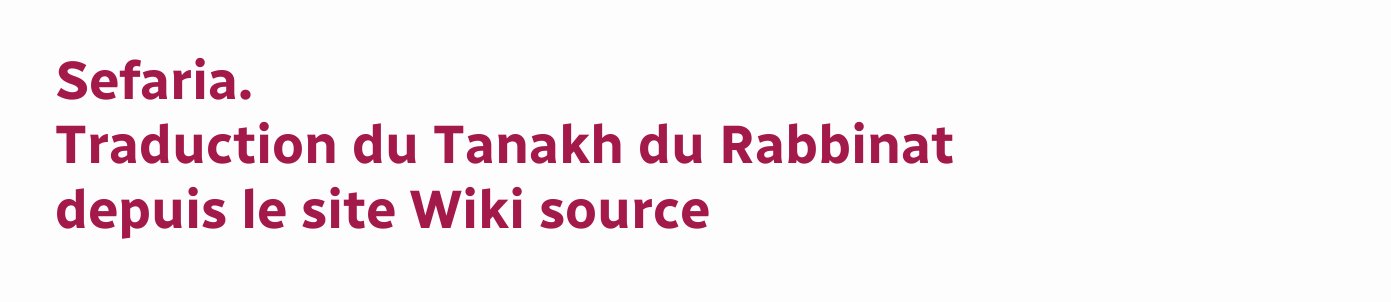Sefaria.
Traduction du Tanakh du Rabbinat depuis le site Wiki source